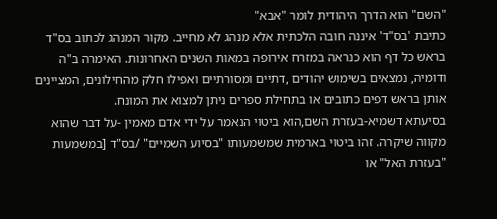"השם" הוא הדרך היהודית לומר "אבא"
כתיבת 'בס"ד' איננה חובה הלכתית אלא מנהג לא מחייב. מקור המנהג לכתוב בס"ד בראש כל דף הוא כנראה במזרח אירופה במאות השנים האחרונות. האימרה ב"ה ודומיה, נמצאים בשימוש יהודים ,דתיים ומסורתיים ואפילו חלק מהחילונים, המציינים אותן בראש דפים כתובים או בתחילת ספרים ניתן למצוא את המונח.
בסיעתא דשמיא-בעזרת השם,הוא ביטוי הנאמר על ידי אדם מאמין -על דבר שהוא מקווה שיקרה. זהו ביטוי בארמית שמשמעותו "בסיוע השמיים" /בס"ד [במשמעות "בעזרת האל" או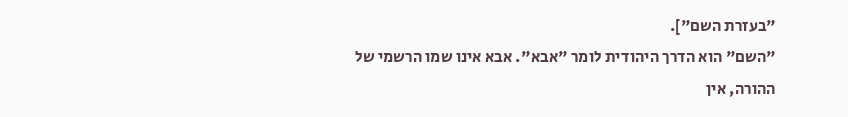"בעזרת השם"].
"השם" הוא הדרך היהודית לומר "אבא". אבא אינו שמו הרשמי של ההורה, אין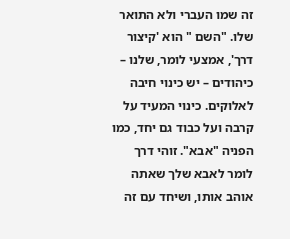זה שמו העברי ולא התואר שלו. "השם " הוא 'קיצור דרך', אמצעי לומר, שלנו – כיהודים – יש כינוי חיבה לאלוקים. כינוי המעיד על קרבה ועל כבוד גם יחד, כמו הפניה "אבא". זוהי דרך לומר לאבא שלך שאתה אוהב אותו, ושיחד עם זה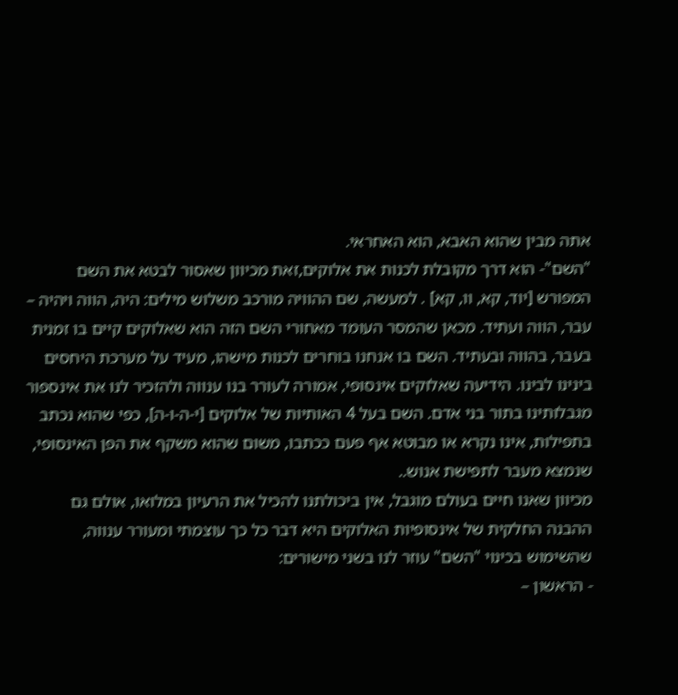אתה מבין שהוא האבא, הוא האחראי.
"השם"- הוא דרך מקובלת לכנות את אלוקים,זאת מכיוון שאסור לבטא את השם המפורש [יוד, קא, וו, קא] . למעשה, שם ההוויה מורכב משלוש מילים: היה, הווה ויהיה – עבר, הווה ועתיד. מכאן שהמסר העומד מאחורי השם הזה הוא שאלוקים קיים בו זמנית בעבר, בהווה ובעתיד. השם בו אנחנו בוחרים לכנות מישהו, מעיד על מערכת היחסים בינינו לבינו. הידיעה שאלוקים אינסופי, אמורה לעורר בנו ענווה ולהזכיר לנו את אינספור מגבלותינו בתור בני אדם. השם בעל 4 האותיות של אלוקים [י-ה-ו-ה], כפי שהוא נכתב בתפילות, אינו נקרא או מבוטא אף פעם ככתבו, משום שהוא משקף את הפן האינסופי, שנמצא מעבר לתפישת אנוש..
מכיוון שאנו חיים בעולם מוגבל, אין ביכולתנו להכיל את הרעיון במלואו, אולם גם ההבנה החלקית של אינסופיות האלוקים היא דבר כל כך עוצמתי ומעורר ענווה, שהשימוש בכינוי "השם" עוזר לנו בשני מישורים:
- הראשון –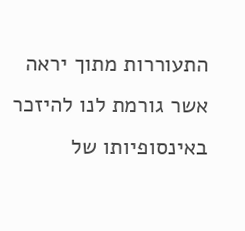התעוררות מתוך יראה אשר גורמת לנו להיזכר באינסופיותו של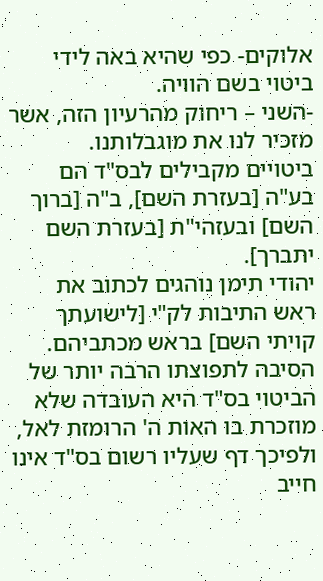אלוקים- כפי שהיא באה לידי ביטוי בשם הוויה.
-השני – ריחוק מהרעיון הזה, אשר מזכיר לנו את מוגבלותנו.
ביטויים מקבילים לבס"ד הם בע"ה [בעזרת השם], ב"ה [ברוך השם] ובעזהי"ת [בעזרת השם יתברך].
יהודי תימן נוהגים לכתוב את ראש התיבות לק"י [לישועתך קויתי השם] בראש מכתביהם.
הסיבה לתפוצתו הרבה יותר של הביטוי בס"ד היא העובדה שלא מוזכרת בו האות ה' הרומזת לאל, ולפיכך דף שעליו רשום בס"ד אינו חייב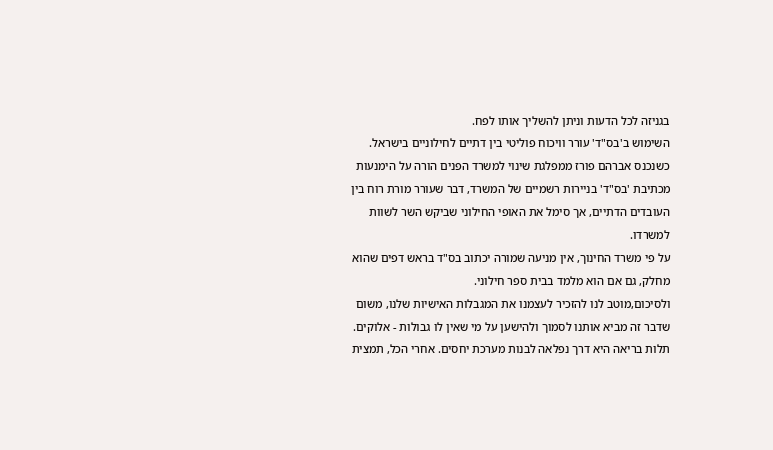בגניזה לכל הדעות וניתן להשליך אותו לפח.
השימוש ב'בס"ד' עורר וויכוח פוליטי בין דתיים לחילוניים בישראל. כשנכנס אברהם פורז ממפלגת שינוי למשרד הפנים הורה על הימנעות מכתיבת 'בס"ד' בניירות רשמיים של המשרד, דבר שעורר מורת רוח בין העובדים הדתיים, אך סימל את האופי החילוני שביקש השר לשוות למשרדו.
על פי משרד החינוך, אין מניעה שמורה יכתוב בס"ד בראש דפים שהוא מחלק, גם אם הוא מלמד בבית ספר חילוני.
ולסיכום,מוטב לנו להזכיר לעצמנו את המגבלות האישיות שלנו, משום שדבר זה מביא אותנו לסמוך ולהישען על מי שאין לו גבולות - אלוקים. תלות בריאה היא דרך נפלאה לבנות מערכת יחסים. אחרי הכל, תמצית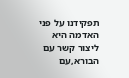תפקידנו על פני האדמה היא ליצור קשר עם הבורא,עם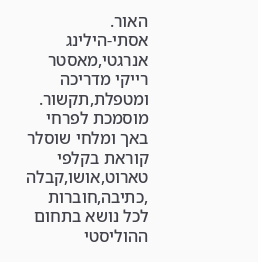האור.
אסתי-הילינג אנרגטי,מאסטר רייקי מדריכה ומטפלת,תקשור. מוסמכת לפרחי באך ומלחי שוסלר קוראת בקלפי טארוט,אושו,קבלה ,כתיבה,חוברות לכל נושא בתחום ההוליסטי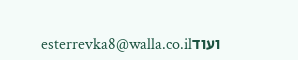ועודesterrevka8@walla.co.il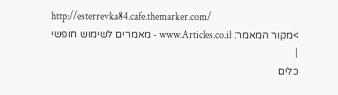http://esterrevka84.cafe.themarker.com/
>מקור המאמר: www.Articles.co.il - מאמרים לשימוש חופשי
|
כלים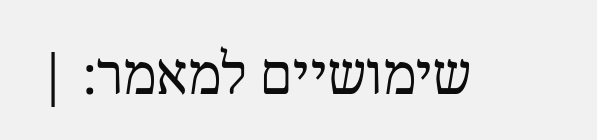שימושיים למאמר: |